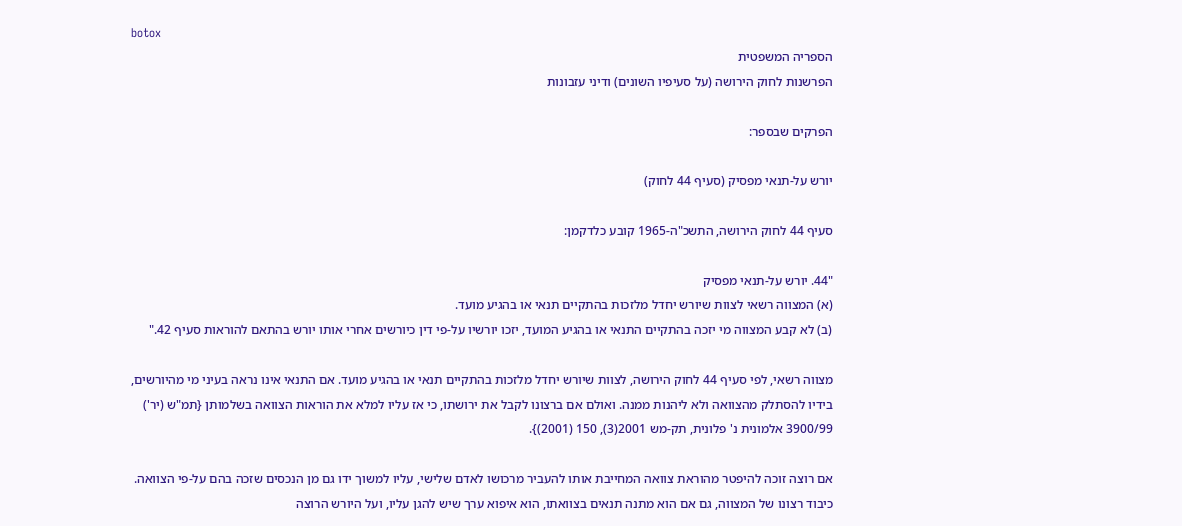botox
הספריה המשפטית
הפרשנות לחוק הירושה (על סעיפיו השונים) ודיני עזבונות

הפרקים שבספר:

יורש על-תנאי מפסיק (סעיף 44 לחוק)

סעיף 44 לחוק הירושה, התשכ"ה-1965 קובע כלדקמן:

"44. יורש על-תנאי מפסיק
(א) המצווה רשאי לצוות שיורש יחדל מלזכות בהתקיים תנאי או בהגיע מועד.
(ב) לא קבע המצווה מי יזכה בהתקיים התנאי או בהגיע המועד, יזכו יורשיו על-פי דין כיורשים אחרי אותו יורש בהתאם להוראות סעיף 42."

מצווה רשאי, לפי סעיף 44 לחוק הירושה, לצוות שיורש יחדל מלזכות בהתקיים תנאי או בהגיע מועד. אם התנאי אינו נראה בעיני מי מהיורשים, בידיו להסתלק מהצוואה ולא ליהנות ממנה. ואולם אם ברצונו לקבל את ירושתו, כי אז עליו למלא את הוראות הצוואה בשלמותן {תמ"ש (יר') 3900/99 אלמונית נ' פלונית, תק-מש 2001(3), 150 (2001)}.

אם רוצה זוכה להיפטר מהוראת צוואה המחייבת אותו להעביר מרכושו לאדם שלישי, עליו למשוך ידו גם מן הנכסים שזכה בהם על-פי הצוואה. כיבוד רצונו של המצווה, גם אם הוא מתנה תנאים בצוואתו, הוא איפוא ערך שיש להגן עליו, ועל היורש הרוצה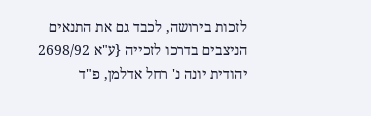לזכות בירושה, לכבד גם את התנאים הניצבים בדרכו לזכייה {ע"א 2698/92 יהודית יונה נ' רחל אדלמן, פ"ד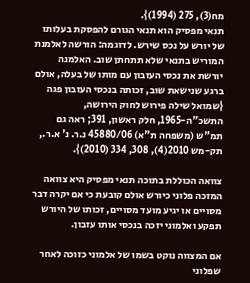מח(3), 275 (1994)}.
תנאי מפסיק הוא תנאי הגורם להפסקת בעלותו של יורש על נכס שירש. לדוגמה: הורשה לאלמנת המוריש בתנאי שלא תתחתן שוב. האלמנה יורשת את נכסי העזבון עם מותו של בעלה, אולם ברגע שנישאת שוב, זכותה בנכסי העזבון פגה {שמואל שילה פירוש לחוק הירושה, התשכ"ה-1965, חלק ראשון, 391; ראה גם תמ"ש (משפחה ת"א) 45880/06 נ.ר. נ' א.ר., תק-מש 2010(4), 308, 334 (2010)}.

צוואה הכוללת בתוכה תנאי מפסיק היא צוואה המזכה פלוני כיורש אולם קובעת כי אם יקרה דבר מסויים או יגיע מועד מסויים, זכותו של היורש תפקע ואלמוני יזכה בנכסי אותו עזבון.

אם המצווה נוקט בשמו של אלמוני כזוכה לאחר שפלוני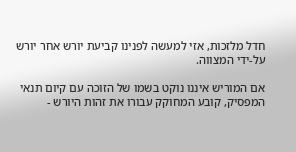חדל מלזכות, אזי למעשה לפנינו קביעת יורש אחר יורש על-ידי המצווה.

אם המוריש איננו נוקט בשמו של הזוכה עם קיום תנאי המפסיק, קובע המחוקק עבורו את זהות היורש -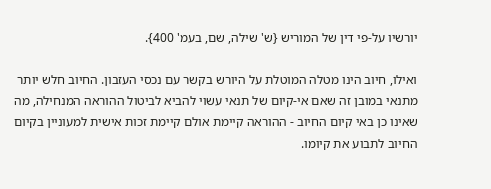יורשיו על-פי דין של המוריש {ש' שילה, שם, בעמ' 400}.

ואילו, חיוב הינו מטלה המוטלת על היורש בקשר עם נכסי העזבון. החיוב חלש יותר מתנאי במובן זה שאם אי-קיום של תנאי עשוי להביא לביטול ההוראה המנחילה, מה שאינו כן באי קיום החיוב - ההוראה קיימת אולם קיימת זכות אישית למעוניין בקיום החיוב לתבוע את קיומו.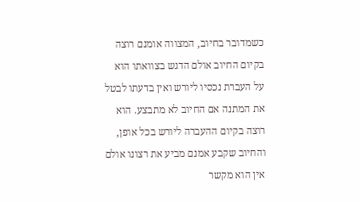כשמדובר בחיוב, המצווה אומנם רוצה בקיום החיוב אולם הדגש בצוואתו הוא על העברת נכסיו ליורש ואין בדעתו לבטל את המתנה אם החיוב לא מתבצע. הוא רוצה בקיום ההעברה ליורש בכל אופן, והחיוב שקבע אמנם מביע את רצונו אולם אין הוא מקשר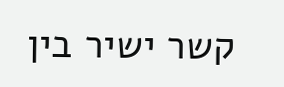קשר ישיר בין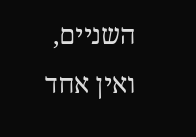השניים, ואין אחד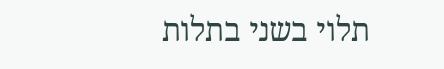תלוי בשני בתלות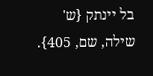בל יינתק {ש' שילה, שם, 405}.